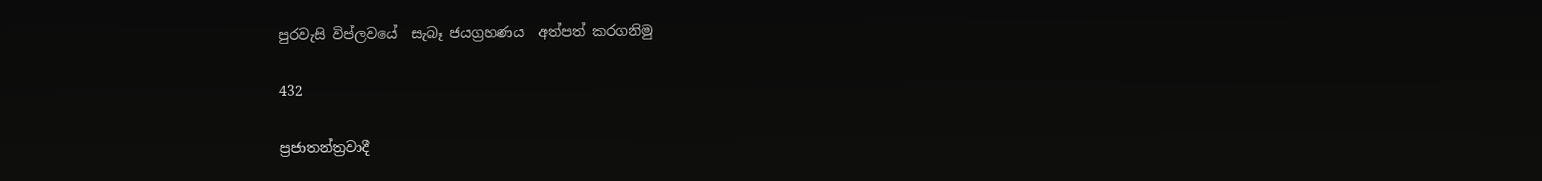පුරවැසි විප්ලවයේ  සැබෑ ජයග්‍රහණය  අත්පත් කරගනිමු

432

ප්‍රජාතන්ත්‍රවාදී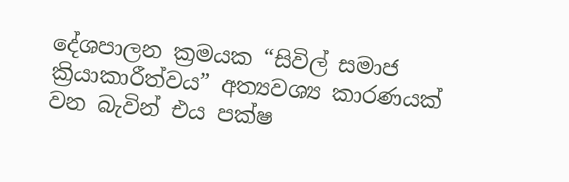දේශපාලන ක්‍රමයක “සිවිල් සමාජ ක්‍රියාකාරීත්වය” අත්‍යවශ්‍ය කාරණයක් වන බැවින් එය පක්ෂ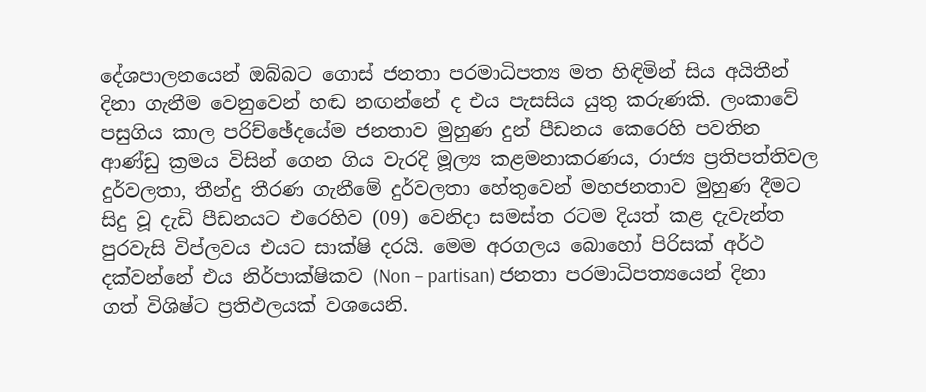දේශපාලනයෙන් ඔබ්බට ගොස් ජනතා පරමාධිපත්‍ය මත හිඳිමින් සිය අයිතීන් දිනා ගැනීම වෙනුවෙන් හඬ නඟන්නේ ද එය පැසසිය යුතු කරුණකි. ලංකාවේ පසුගිය කාල පරිච්ඡේදයේම ජනතාව මුහුණ දුන් පීඩනය කෙරෙහි පවතින ආණ්ඩු ක්‍රමය විසින් ගෙන ගිය වැරදි මූල්‍ය කළමනාකරණය, රාජ්‍ය ප්‍රතිපත්තිවල දුර්වලතා, තීන්දු තීරණ ගැනීමේ දුර්වලතා හේතුවෙන් මහජනතාව මුහුණ දීමට සිදු වූ දැඩි පීඩනයට එරෙහිව (09) වෙනිදා සමස්ත රටම දියත් කළ දැවැන්ත පුරවැසි විප්ලවය එයට සාක්ෂි දරයි. මෙම අරගලය බොහෝ පිරිසක් අර්ථ දක්වන්නේ එය නිර්පාක්ෂිකව (Non – partisan) ජනතා පරමාධිපත්‍යයෙන් දිනා ගත් විශිෂ්ට ප්‍රතිඵලයක් වශයෙනි.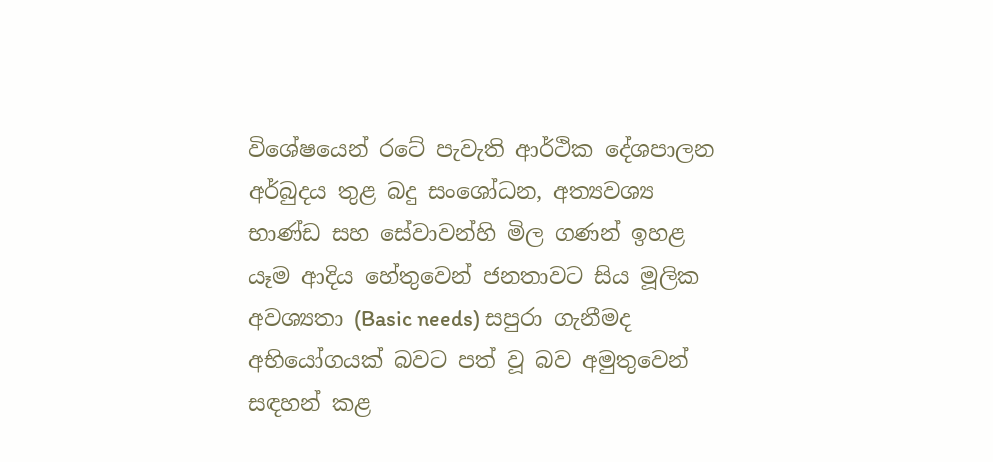විශේෂයෙන් රටේ පැවැති ආර්ථික දේශපාලන අර්බුදය තුළ බදු සංශෝධන, අත්‍යවශ්‍ය භාණ්ඩ සහ සේවාවන්හි මිල ගණන් ඉහළ යෑම ආදිය හේතුවෙන් ජනතාවට සිය මූලික අවශ්‍යතා (Basic needs) සපුරා ගැනීමද අභියෝගයක් බවට පත් වූ බව අමුතුවෙන් සඳහන් කළ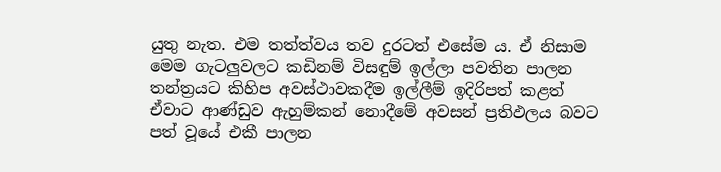යුතු නැත. එම තත්ත්වය තව දුරටත් එසේම ය. ඒ නිසාම මෙම ගැටලුවලට කඩිනම් විසඳුම් ඉල්ලා පවතින පාලන තන්ත්‍රයට කිහිප අවස්ථාවකදීම ඉල්ලීම් ඉදිරිපත් කළත් ඒවාට ආණ්ඩුව ඇහුම්කන් නොදීමේ අවසන් ප්‍රතිඵලය බවට පත් වූයේ එකී පාලන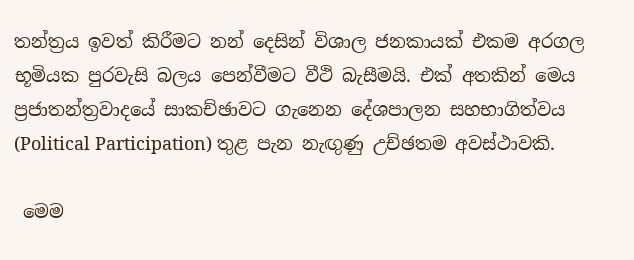තන්ත්‍රය ඉවත් කිරීමට නන් දෙසින් විශාල ජනකායක් එකම අරගල භූමියක පුරවැසි බලය පෙන්වීමට වීථි බැසීමයි. එක් අතකින් මෙය ප්‍රජාතන්ත්‍රවාදයේ සාකච්ඡාවට ගැනෙන දේශපාලන සහභාගිත්වය (Political Participation) තුළ පැන නැඟුණු උච්ඡතම අවස්ථාවකි.

 මෙම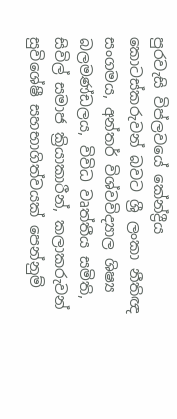පුරවැසි විප්ලවයේ කේන්ද්‍රීය කොටස්කරුවන් බවට ශ්‍රී ලංකා නීතිඥ සංගමය, අන්තර් විශ්වවිද්‍යාල ශිෂ්‍ය බලමණ්ඩලය, විවිධ වෘත්තීය සමිති, සිවිල් සමාජ ක්‍රියාකාරීන්, කලාකරුවන් සුවිශේෂී සහභාගිත්වයක් පෙන්නුම්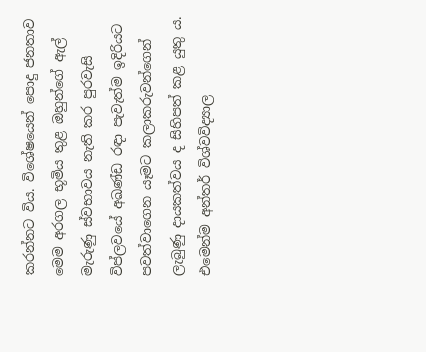කරන්නට විය. විශේෂයෙන් පොදු ජනතාව මෙම අරගල භූමිය තුළ ඔහුන්ගේ ඇල් මැරුණු ස්වභාවය නැති කර පුරවැසි විප්ලවයේ අඛණ්ඩ රඳා පැවැත්ම ඉදිරියට පවත්වාගෙන යෑමට කලාකරුවන්ගෙන් ලැබුණු දායකත්වය ද සිහිපත් කළ යුතු ය. එමෙන්ම අන්තර් විශ්වවිද්‍යාල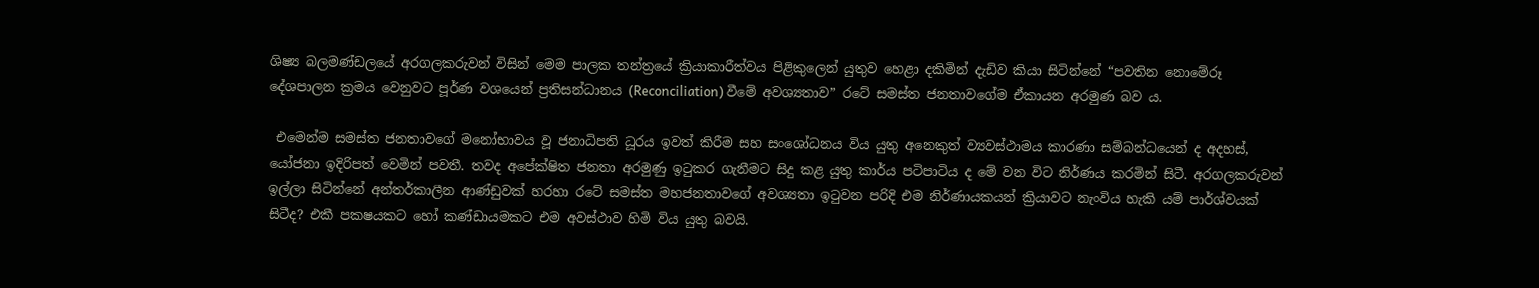ශිෂ්‍ය බලමණ්ඩලයේ අරගලකරුවන් විසින් මෙම පාලක තන්ත්‍රයේ ක්‍රියාකාරීත්වය පිළිකුලෙන් යුතුව හෙළා දකිමින් දැඩිව කියා සිටින්නේ “පවතින නොමේරූ දේශපාලන ක්‍රමය වෙනුවට පූර්ණ වශයෙන් ප්‍රතිසන්ධානය (Reconciliation) වීමේ අවශ්‍යතාව” රටේ සමස්ත ජනතාවගේම ඒකායන අරමුණ බව ය.

 එමෙන්ම සමස්ත ජනතාවගේ මනෝභාවය වූ ජනාධිපති ධූරය ඉවත් කිරීම සහ සංශෝධනය විය යුතු අනෙකුත් ව්‍යවස්ථාමය කාරණා සම්බන්ධයෙන් ද අදහස්, යෝජනා ඉදිරිපත් වෙමින් පවතී. තවද අපේක්ෂිත ජනතා අරමුණු ඉටුකර ගැනීමට සිදු කළ යුතු කාර්ය පටිපාටිය ද මේ වන විට නිර්ණය කරමින් සිටී. අරගලකරුවන් ඉල්ලා සිටින්නේ අන්තර්කාලීන ආණ්ඩුවක් හරහා රටේ සමස්ත මහජනතාවගේ අවශ්‍යතා ඉටුවන පරිදි එම නිර්ණායකයන් ක්‍රියාවට නැංවිය හැකි යම් පාර්ශ්වයක් සිටීද? එකී පකෂයකට හෝ කණ්ඩායමකට එම අවස්ථාව හිමි විය යුතු බවයි.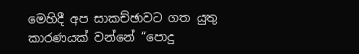මෙහිදී අප සාකච්ඡාවට ගත යුතු කාරණයක් වන්නේ “පොදු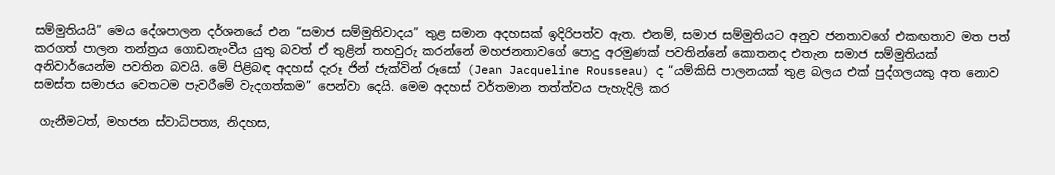සම්මුතියයි” මෙය දේශපාලන දර්ශනයේ එන “සමාජ සම්මුතිවාදය” තුළ සමාන අදහසක් ඉදිරිපත්ව ඇත. එනම්, සමාජ සම්මුතියට අනුව ජනතාවගේ එකඟතාව මත පත් කරගත් පාලන තන්ත්‍රය ගොඩනැංවීය යුතු බවත් ඒ තුළින් තහවුරු කරන්නේ මහජනතාවගේ පොදු අරමුණක් පවතින්නේ කොතනද එතැන සමාජ සම්මුතියක් අනිවාර්යෙන්ම පවතින බවයි. මේ පිළිබඳ අදහස් දැරූ ජින් ජැක්වින් රූසෝ (Jean Jacqueline Rousseau) ද “යම්කිසි පාලනයක් තුළ බලය එක් පුද්ගලයකු අත නොව සමස්ත සමාජය වෙතටම පැවරීමේ වැදගත්කම” පෙන්වා දෙයි. මෙම අදහස් වර්තමාන තත්ත්වය පැහැදිලි කර

 ගැනීමටත්, මහජන ස්වාධිපත්‍ය, නිදහස,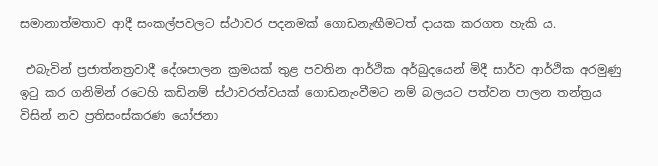සමානාත්මතාව ආදී සංකල්පවලට ස්ථාවර පදනමක් ගොඩනැඟීමටත් දායක කරගත හැකි ය.

 එබැවින් ප්‍රජාත්නත්‍රවාදී දේශපාලන ක්‍රමයක් තුළ පවතින ආර්ථික අර්බුදයෙන් මිදී සාර්ව ආර්ථික අරමුණු ඉටු කර ගනිමින් රටෙහි කඩිනම් ස්ථාවරත්වයක් ගොඩනැංවීමට නම් බලයට පත්වන පාලන තන්ත්‍රය විසින් නව ප්‍රතිසංස්කරණ යෝජනා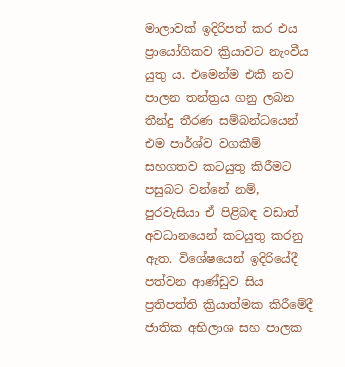මාලාවක් ඉදිරිපත් කර එය ප්‍රායෝගිකව ක්‍රියාවට නැංවීය යුතු ය. එමෙන්ම එකී නව පාලන තන්ත්‍රය ගනු ලබන තීන්දු තීරණ සම්බන්ධයෙන් එම පාර්ශ්ව වගකීම් සහගතව කටයුතු කිරීමට පසුබට වන්නේ නම්, පුරවැසියා ඒ පිළිබඳ වඩාත් අවධානයෙන් කටයුතු කරනු ඇත. විශේෂයෙන් ඉදිරියේදී පත්වන ආණ්ඩුව සිය ප්‍රතිපත්ති ක්‍රියාත්මක කිරීමේදී ජාතික අභිලාශ සහ පාලක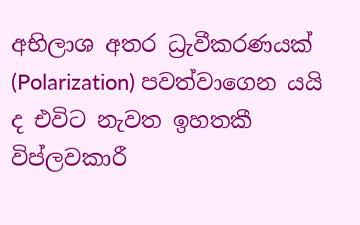අභිලාශ අතර ධ්‍රැවීකරණයක් (Polarization) පවත්වාගෙන යයි ද එවිට නැවත ඉහතකී විප්ලවකාරී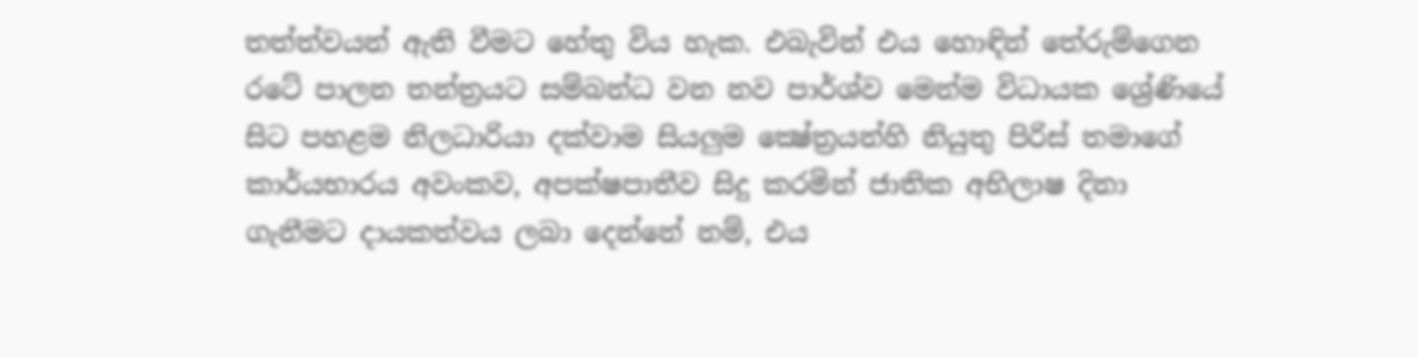තත්ත්වයන් ඇති වීමට හේතු විය හැක. එබැවින් එය හොඳින් තේරුම්ගෙන රටේ පාලන තන්ත්‍රයට සම්බන්ධ වන නව පාර්ශ්ව මෙන්ම විධායක ශ්‍රේණියේ සිට පහළම නිලධාරියා දක්වාම සියලුම ක්‍ෂේත්‍රයන්හි නියුතු පිරිස් තමාගේ කාර්යභාරය අවංකව, අපක්ෂපාතීව සිදු කරමින් ජාතික අභිලාෂ දිනා ගැනීමට දායකත්වය ලබා දෙන්නේ නම්, එය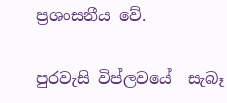ප්‍රශංසනීය වේ.

පුරවැසි විප්ලවයේ  සැබෑ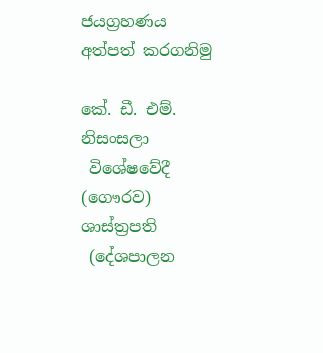ජයග්‍රහණය  අත්පත් කරගනිමු

කේ. ඩී. එම්. නිසංසලා
 විශේෂවේදී (ගෞරව) ශාස්ත්‍රපති
 (දේශපාලන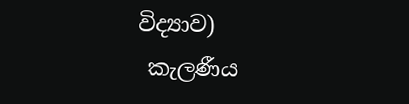විද්‍යාව)
 කැලණීය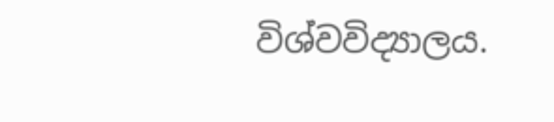විශ්වවිද්‍යාලය.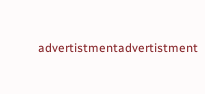advertistmentadvertistment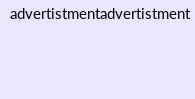advertistmentadvertistment